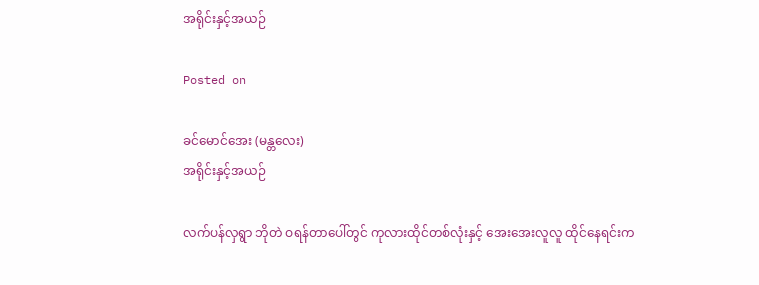အရိုင်းနှင့်အယဉ်

Posted on

ခင်မောင်အေး (မန္တလေး)
အရိုင်းနှင့်အယဉ်

လက်ပန်လှရွာ ဘိုတဲ ဝရန်တာပေါ်တွင် ကုလားထိုင်တစ်လုံးနှင့် အေးအေးလူလူ ထိုင်နေရင်းက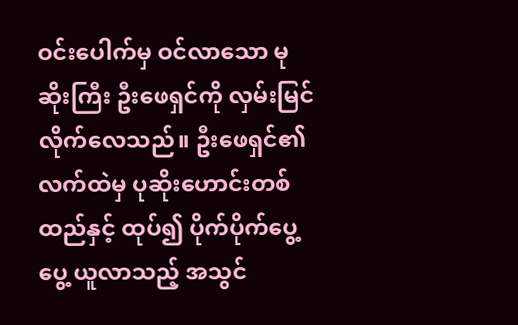ဝင်းပေါက်မှ ဝင်လာသော မုဆိုးကြီး ဦးဖေရှင်ကို လှမ်းမြင်လိုက်လေသည်။ ဦးဖေရှင်၏ လက်ထဲမှ ပုဆိုးဟောင်းတစ်ထည်နှင့် ထုပ်၍ ပိုက်ပိုက်ပွေ့ပွေ့ ယူလာသည့် အသွင်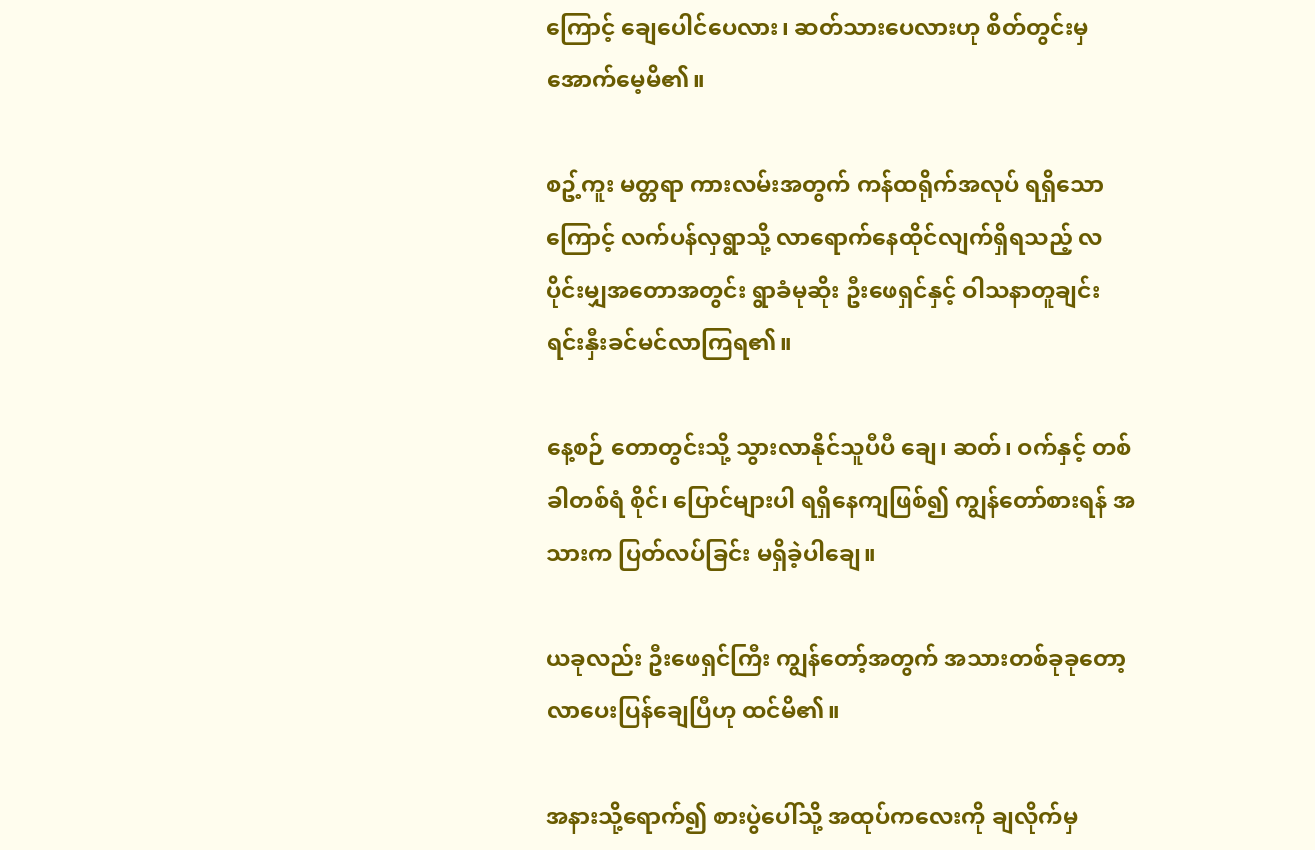ကြောင့် ချေပေါင်ပေလား၊ ဆတ်သားပေလားဟု စိတ်တွင်းမှ အောက်မေ့မိ၏။

စဥ့်ကူး မတ္တရာ ကားလမ်းအတွက် ကန်ထရိုက်အလုပ် ရရှိသောကြောင့် လက်ပန်လှရွာသို့ လာရောက်နေထိုင်လျက်ရှိရသည့် လပိုင်းမျှအတောအတွင်း ရွာခံမုဆိုး ဦးဖေရှင်နှင့် ဝါသနာတူချင်း ရင်းနှီးခင်မင်လာကြရ၏။

နေ့စဉ် တောတွင်းသို့ သွားလာနိုင်သူပီပီ ချေ၊ ဆတ်၊ ဝက်နှင့် တစ်ခါတစ်ရံ စိုင်၊ ပြောင်များပါ ရရှိနေကျဖြစ်၍ ကျွန်တော်စားရန် အသားက ပြတ်လပ်ခြင်း မရှိခဲ့ပါချေ။

ယခုလည်း ဦးဖေရှင်ကြီး ကျွန်တော့်အတွက် အသားတစ်ခုခုတော့ လာပေးပြန်ချေပြီဟု ထင်မိ၏။

အနားသို့ရောက်၍ စားပွဲပေါ်သို့ အထုပ်ကလေးကို ချလိုက်မှ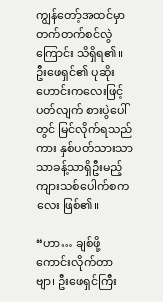ကျွန်တော့်အထင်မှာ တက်တက်စင်လွဲကြောင်း သိရှိရ၏။ ဦးဖေရှင်၏ ပုဆိုးဟောင်းကလေးဖြင့် ပတ်လျက် စားပွဲပေါ်တွင် မြင်လိုက်ရသည်ကား နှစ်ပတ်သားသာသာခန့်သာရှိဦးမည့် ကျားသစ်ပေါက်စကလေး ဖြစ်၏။

“ဟာ… ချစ်ဖို့ကောင်းလိုက်တာဗျာ၊ ဦးဖေရှင်ကြီး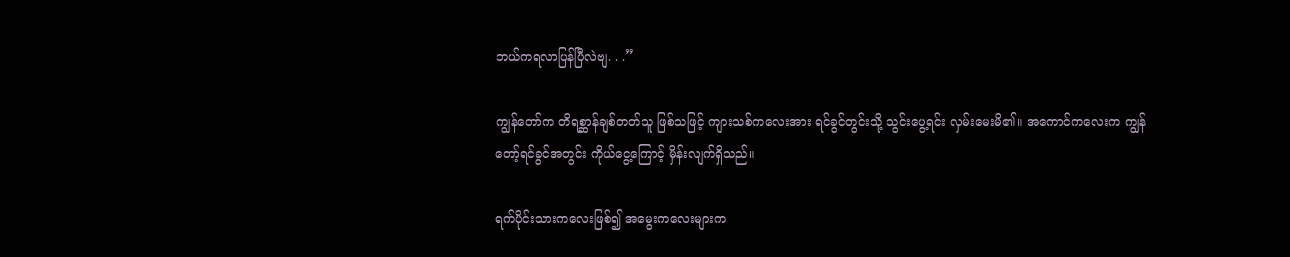ဘယ်ကရလာပြန်ပြီလဲဗျ. . .”

ကျွန်တော်က တိရစ္ဆာန်ချစ်တတ်သူ ဖြစ်သဖြင့် ကျားသစ်ကလေးအား ရင်ခွင်တွင်းသို့ သွင်းပွေ့ရင်း လှမ်းမေးမိ၏။ အကောင်ကလေးက ကျွန်တော့်ရင်ခွင်အတွင်း ကိုယ်ငွေ့ကြောင့် မှိန်းလျက်ရှိသည်။

ရက်ပိုင်းသားကလေးဖြစ်၍ အမွေးကလေးများက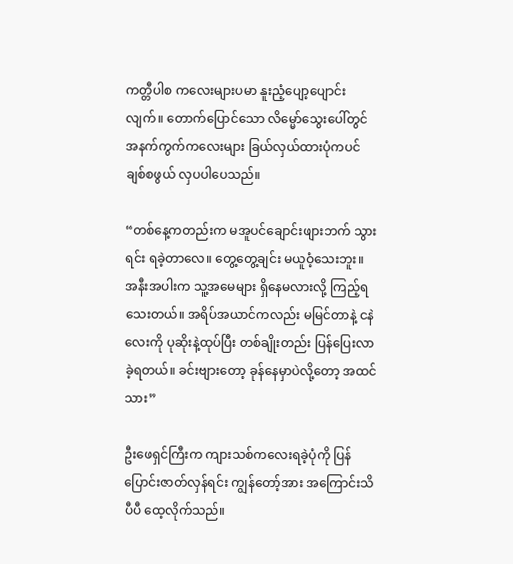ကတ္တီပါစ ကလေးများပမာ နူးညံ့ပျော့ပျောင်းလျက်။ တောက်ပြောင်သော လိမ္မော်သွေးပေါ်တွင် အနက်ကွက်ကလေးများ ခြယ်လှယ်ထားပုံကပင် ချစ်စဖွယ် လှပပါပေသည်။

“တစ်နေ့ကတည်းက မအူပင်ချောင်းဖျားဘက် သွားရင်း ရခဲ့တာလေ။ တွေ့တွေ့ချင်း မယူဝံ့သေးဘူး။ အနီးအပါးက သူ့အမေများ ရှိနေမလားလို့ ကြည့်ရသေးတယ်။ အရိပ်အယာင်ကလည်း မမြင်တာနဲ့ ငနဲလေးကို ပုဆိုးနဲ့ထုပ်ပြီး တစ်ချိုးတည်း ပြန်ပြေးလာခဲ့ရတယ်။ ခင်းဗျားတော့ ခုန်နေမှာပဲလို့တော့ အထင်သား”

ဦးဖေရှင်ကြီးက ကျားသစ်ကလေးရခဲ့ပုံကို ပြန်ပြောင်းဇာတ်လှန်ရင်း ကျွန်တော့်အား အကြောင်းသိပီပီ ထေ့လိုက်သည်။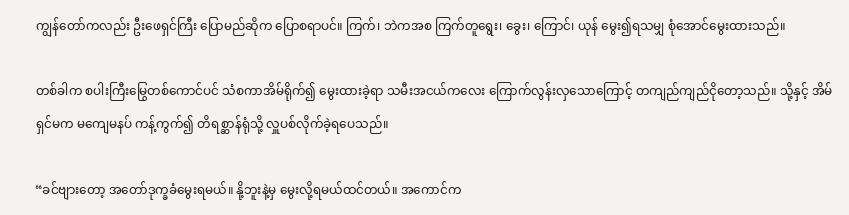ကျွန်တော်ကလည်း ဦးဖေရှင်ကြီး ပြောမည်ဆိုက ပြောစရာပင်။ ကြက်၊ ဘဲကအစ ကြက်တူရွေး၊ ခွေး၊ ကြောင်၊ ယုန် မွေး၍ရသမျှ စုံအောင်မွေးထားသည်။

တစ်ခါက စပါးကြီးမြွေတစ်ကောင်ပင် သံစကာအိမ်ရိုက်၍ မွေးထားခဲ့ရာ သမီးအငယ်ကလေး ကြောက်လွန်းလှသောကြောင့် တကျည်ကျည်ငိုတော့သည်။ သို့နှင့် အိမ်ရှင်မက မကျေမနပ် ကန့်ကွက်၍ တိရစ္ဆာန်ရုံသို့ လှူပစ်လိုက်ခဲ့ရပေသည်။

“ခင်ဗျားတော့ အတော်ဒုက္ခခံမွေးရမယ်။ နို့ဘူးနဲ့မှ မွေးလို့ရမယ်ထင်တယ်။ အကောင်က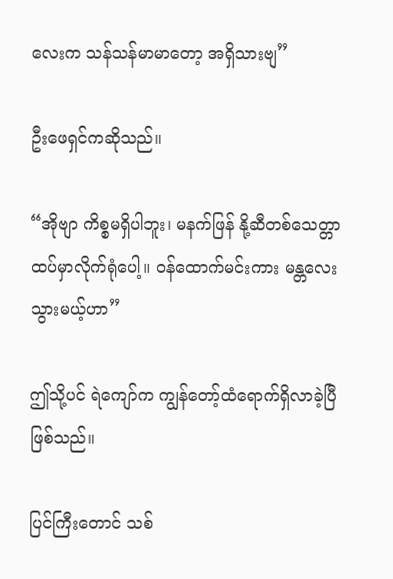လေးက သန်သန်မာမာတော့ အရှိသားဗျ”

ဦးဖေရှင်ကဆိုသည်။

“အိုဗျာ ကိစ္စမရှိပါဘူး၊ မနက်ဖြန် နို့ဆီတစ်သေတ္တာ ထပ်မှာလိုက်ရုံပေါ့။ ဝန်ထောက်မင်းကား မန္တလေးသွားမယ့်ဟာ”

ဤသို့ပင် ရဲကျော်က ကျွန်တော့်ထံရောက်ရှိလာခဲ့ပြီ ဖြစ်သည်။

ပြင်ကြီးတောင် သစ်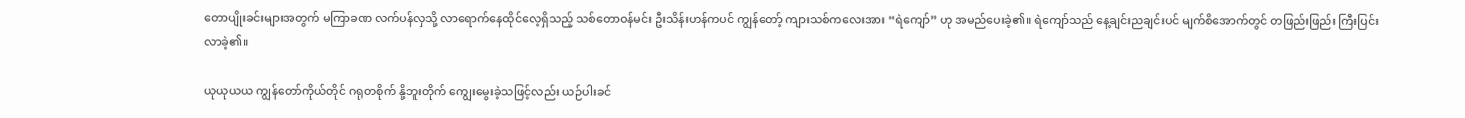တောပျိုးခင်းများအတွက် မကြာခဏ လက်ပန်လှသို့ လာရောက်နေထိုင်လေ့ရှိသည့် သစ်တောဝန်မင်း ဦးသိန်းဟန်ကပင် ကျွန်တော့် ကျားသစ်ကလေးအား “ရဲကျော်” ဟု အမည်ပေးခဲ့၏။ ရဲကျော်သည် နေ့ချင်းညချင်းပင် မျက်စိအောက်တွင် တဖြည်းဖြည်း ကြီးပြင်းလာခဲ့၏။

ယုယုယယ ကျွန်တော်ကိုယ်တိုင် ဂရုတစိုက် နို့ဘူးတိုက် ကျွေးမွေးခဲ့သဖြင့်လည်း ယဉ်ပါးခင်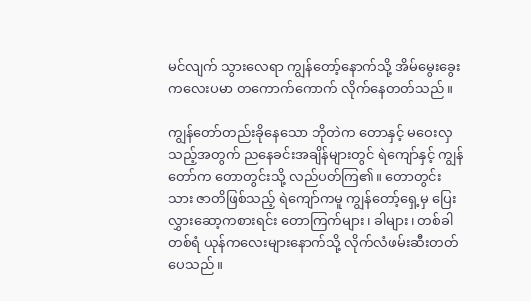မင်လျက် သွားလေရာ ကျွန်တော့်နောက်သို့ အိမ်မွေးခွေးကလေးပမာ တကောက်ကောက် လိုက်နေတတ်သည်။

ကျွန်တော်တည်းခိုနေသော ဘိုတဲက တောနှင့် မဝေးလှသည့်အတွက် ညနေခင်းအချိန်များတွင် ရဲကျော်နှင့် ကျွန်တော်က တောတွင်းသို့ လည်ပတ်ကြ၏။ တောတွင်းသား ဇာတိဖြစ်သည့် ရဲကျော်ကမူ ကျွန်တော့်ရှေ့မှ ပြေးလွှားဆော့ကစားရင်း တောကြက်များ၊ ခါများ၊ တစ်ခါတစ်ရံ ယုန်ကလေးများနောက်သို့ လိုက်လံဖမ်းဆီးတတ်ပေသည်။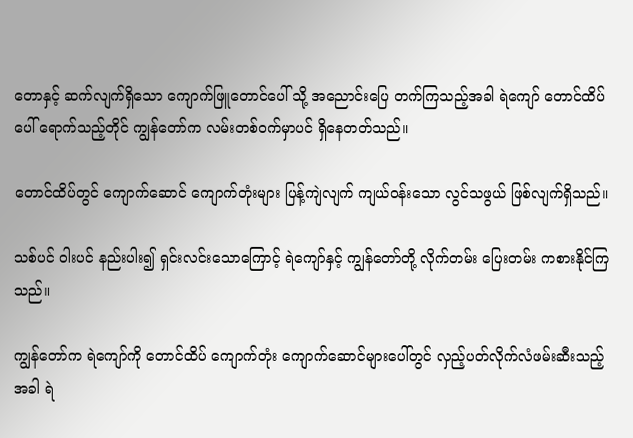တောနှင့် ဆက်လျက်ရှိသော ကျောက်ဖြူတောင်ပေါ် သို့ အညောင်းပြေ တက်ကြသည့်အခါ ရဲကျော် တောင်ထိပ်ပေါ် ရောက်သည့်တိုင် ကျွန်တော်က လမ်းတစ်ဝက်မှာပင် ရှိနေတတ်သည်။

တောင်ထိပ်တွင် ကျောက်ဆောင် ကျောက်တုံးများ ပြန့်ကျဲလျက် ကျယ်ဝန်းသော လွင်သဖွယ် ဖြစ်လျက်ရှိသည်။

သစ်ပင် ဝါးပင် နည်းပါး၍ ရှင်းလင်းသောကြောင့် ရဲကျော်နှင့် ကျွန်တော်တို့ လိုက်တမ်း ပြေးတမ်း ကစားနိုင်ကြသည်။

ကျွန်တော်က ရဲကျော်ကို တောင်ထိပ် ကျောက်တုံး ကျောက်ဆောင်များပေါ်တွင် လှည့်ပတ်လိုက်လံဖမ်းဆီးသည့်အခါ ရဲ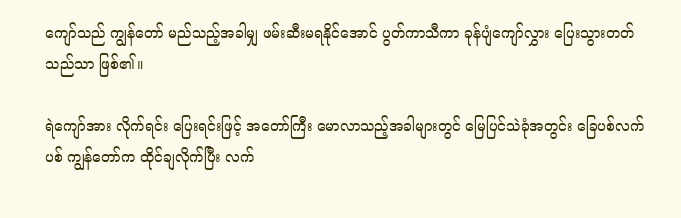ကျော်သည် ကျွန်တော် မည်သည့်အခါမျှ ဖမ်းဆီးမရနိုင်အောင် ပွတ်ကာသီကာ ခုန်ပျံကျော်လွှား ပြေးသွားတတ်သည်သာ ဖြစ်၏။

ရဲကျော်အား လိုက်ရင်း ပြေးရင်းဖြင့် အတော်ကြီး မောလာသည့်အခါများတွင် မြေပြင်သဲခုံအတွင်း ခြေပစ်လက်ပစ် ကျွန်တော်က ထိုင်ချလိုက်ပြီး လက်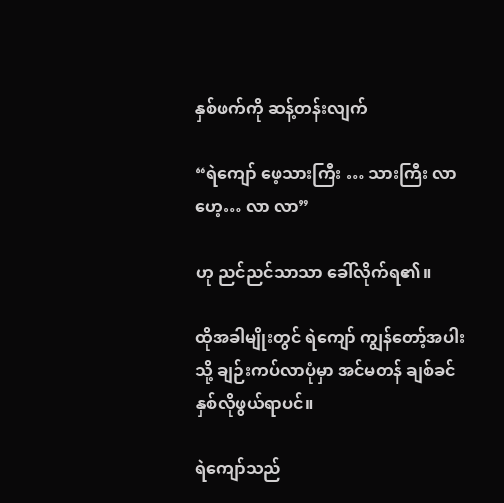နှစ်ဖက်ကို ဆန့်တန်းလျက်

“ရဲကျော် ဖေ့သားကြီး … သားကြီး လာဟေ့… လာ လာ”

ဟု ညင်ညင်သာသာ ခေါ်လိုက်ရ၏။

ထိုအခါမျိုးတွင် ရဲကျော် ကျွန်တော့်အပါးသို့ ချဉ်းကပ်လာပုံမှာ အင်မတန် ချစ်ခင်နှစ်လိုဖွယ်ရာပင်။

ရဲကျော်သည်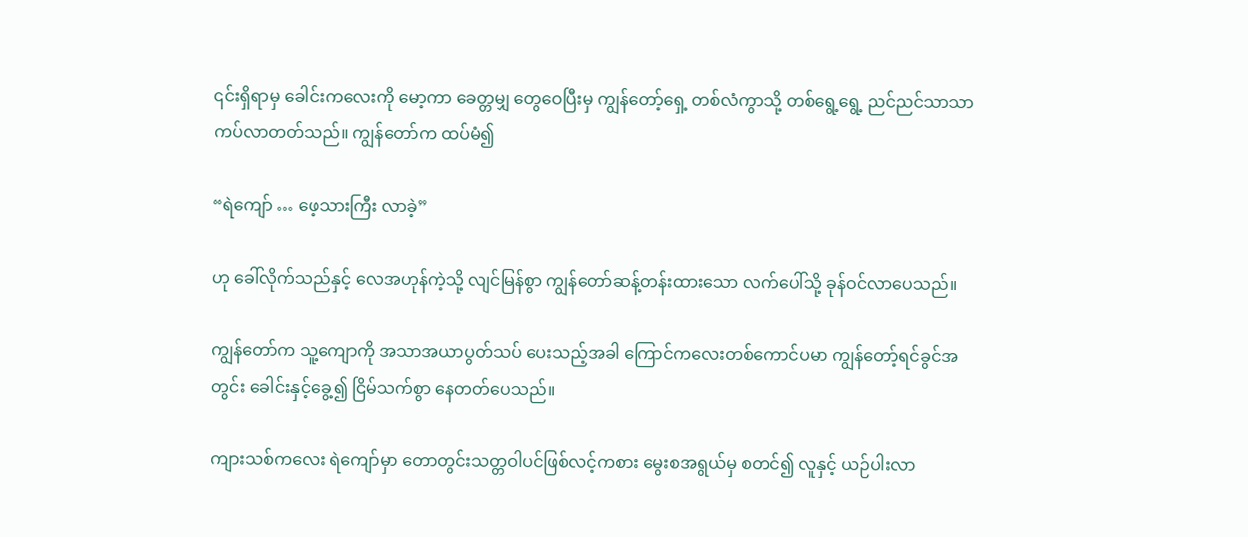၎င်းရှိရာမှ ခေါင်းကလေးကို မော့ကာ ခေတ္တမျှ တွေဝေပြီးမှ ကျွန်တော့်ရှေ့ တစ်လံကွာသို့ တစ်ရွေ့ရွေ့ ညင်ညင်သာသာ ကပ်လာတတ်သည်။ ကျွန်တော်က ထပ်မံ၍

“ရဲကျော် … ဖေ့သားကြီး လာခဲ့”

ဟု ခေါ်လိုက်သည်နှင့် လေအဟုန်ကဲ့သို့ လျင်မြန်စွာ ကျွန်တော်ဆန့်တန်းထားသော လက်ပေါ်သို့ ခုန်ဝင်လာပေသည်။

ကျွန်တော်က သူ့ကျောကို အသာအယာပွတ်သပ် ပေးသည့်အခါ ကြောင်ကလေးတစ်ကောင်ပမာ ကျွန်တော့်ရင်ခွင်အတွင်း ခေါင်းနှင့်ခွေ့၍ ငြိမ်သက်စွာ နေတတ်ပေသည်။

ကျားသစ်ကလေး ရဲကျော်မှာ တောတွင်းသတ္တဝါပင်ဖြစ်လင့်ကစား မွေးစအရွယ်မှ စတင်၍ လူနှင့် ယဉ်ပါးလာ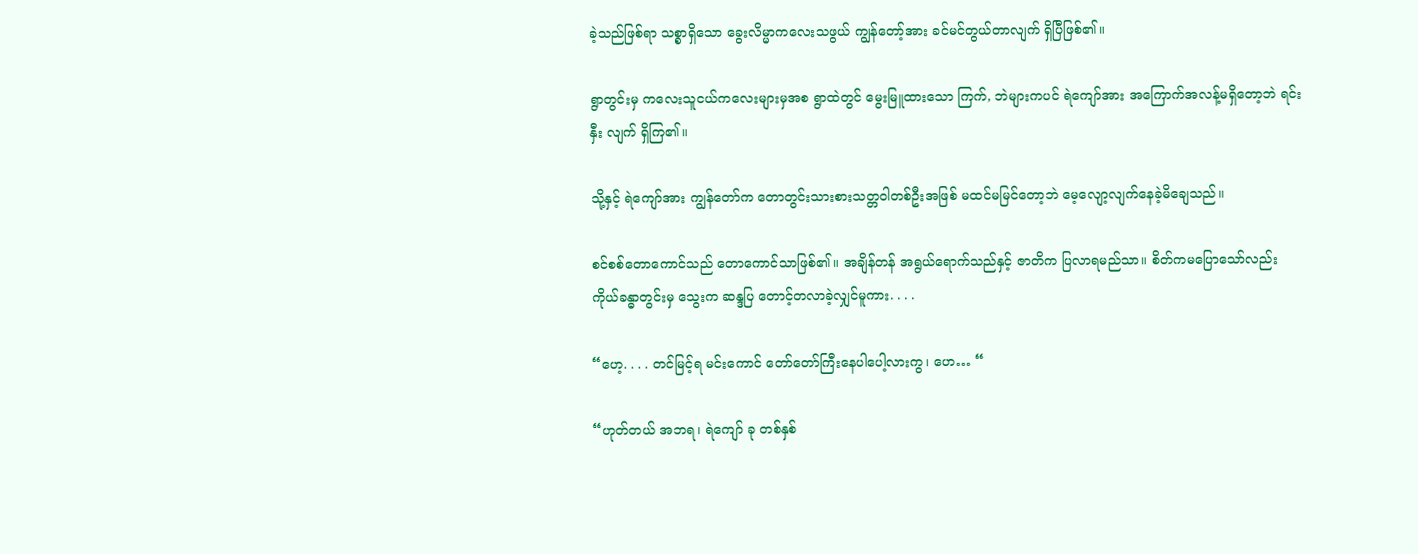ခဲ့သည်ဖြစ်ရာ သစ္စာရှိသော ခွေးလိမ္မာကလေးသဖွယ် ကျွန်တော့်အား ခင်မင်တွယ်တာလျက် ရှိပြီဖြစ်၏။

ရွာတွင်းမှ ကလေးသူငယ်ကလေးများမှအစ ရွာထဲတွင် မွေးမြူထားသော ကြက်, ဘဲများကပင် ရဲကျော်အား အကြောက်အလန့်မရှိတော့ဘဲ ရင်းနှီး လျက် ရှိကြ၏။

သို့နှင့် ရဲကျော်အား ကျွန်တော်က တောတွင်းသားစားသတ္တဝါတစ်ဦးအဖြစ် မထင်မမြင်တော့ဘဲ မေ့လျော့လျက်နေခဲ့မိချေသည်။

စင်စစ်တောကောင်သည် တောကောင်သာဖြစ်၏။ အချိန်တန် အရွယ်ရောက်သည်နှင့် ဇာတိက ပြလာရမည်သာ။ စိတ်ကမပြောသော်လည်း ကိုယ်ခန္ဓာတွင်းမှ သွေးက ဆန္ဒပြ တောင့်တလာခဲ့လျှင်မူကား. . . .

“ဟေ့. . . . တင်မြင့်ရ မင်းကောင် တော်တော်ကြီးနေပါပေါ့လားကွ၊ ဟေ… “

“ဟုတ်တယ် အဘရ၊ ရဲကျော် ခု တစ်နှစ်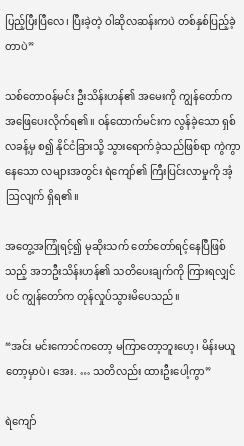ပြည့်ပြီးပြီလေ၊ ပြီးခဲ့တဲ့ ဝါဆိုလဆန်းကပဲ တစ်နှစ်ပြည့်ခဲ့တာပဲ”

သစ်တောဝန်မင်း ဦးသိန်းဟန်၏ အမေးကို ကျွန်တော်က အဖြေပေးလိုက်ရ၏။ ဝန်ထောက်မင်းက လွန်ခဲ့သော ရှစ်လခန့်မှ စ၍ နိုင်ငံခြားသို့ သွားရောက်ခဲ့သည်ဖြစ်ရာ ကွဲကွာနေသော လများအတွင်း ရဲကျော်၏ ကြီးပြင်းလာမှုကို အံ့ဩလျက် ရှိရ၏။

အတွေ့အကြုံရင့်၍ မုဆိုးသက် တော်တော်ရင့်နေပြီဖြစ်သည့် အဘဦးသိန်းဟန်၏ သတိပေးချက်ကို ကြားရလျှင်ပင် ကျွန်တော်က တုန်လှုပ်သွားမိပေသည်။

“အင်း မင်းကောင်ကတော့ မကြာတော့ဘူးဟေ့၊ မိန်းမယူတော့မှာပဲ၊ အေး. … သတိလည်း ထားဦးပေါ့ကွာ”

ရဲကျော်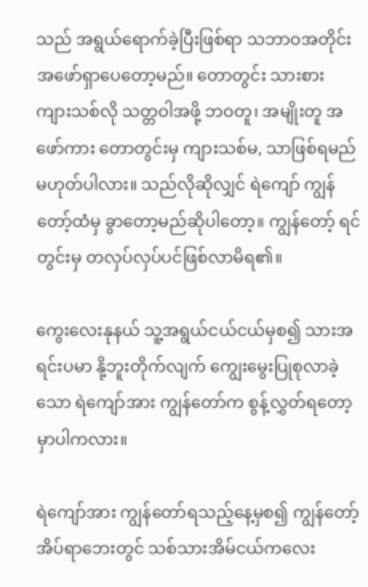သည် အရွယ်ရောက်ခဲ့ပြီးဖြစ်ရာ သဘာဝအတိုင်း အဖော်ရှာပေတော့မည်။ တောတွင်း သားစား ကျားသစ်လို သတ္တဝါအဖို့ ဘဝတူ၊ အမျိုးတူ အဖော်ကား တောတွင်းမှ ကျားသစ်မ, သာဖြစ်ရမည် မဟုတ်ပါလား။ သည်လိုဆိုလျှင် ရဲကျော် ကျွန်တော့်ထံမှ ခွာတော့မည်ဆိုပါတော့။ ကျွန်တော့် ရင်တွင်းမှ တလှပ်လှပ်ပင်ဖြစ်လာမိရ၏။

ကွေးလေးနုနယ် သူ့အရွယ်ငယ်ငယ်မှစ၍ သားအရင်းပမာ နို့ဘူးတိုက်လျက် ကျွေးမွေးပြုစုလာခဲ့သော ရဲကျော်အား ကျွန်တော်က စွန့်လွှတ်ရတော့မှာပါကလား။

ရဲကျော်အား ကျွန်တော်ရသည့်နေ့မှစ၍ ကျွန်တော့် အိပ်ရာဘေးတွင် သစ်သားအိမ်ငယ်ကလေး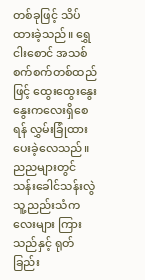တစ်ခုဖြင့် သိပ်ထားခဲ့သည်။ ရွှေငါးစောင် အသစ်စက်စက်တစ်ထည်ဖြင့် ထွေးထွေးနွေးနွေးကလေးရှိစေရန် လွှမ်းခြုံထားပေးခဲ့လေသည်။ ညညများတွင် သန်းခေါင်သန်းလွဲ သူ့ညည်းသံကလေးများ ကြားသည်နှင့် ရုတ်ခြည်း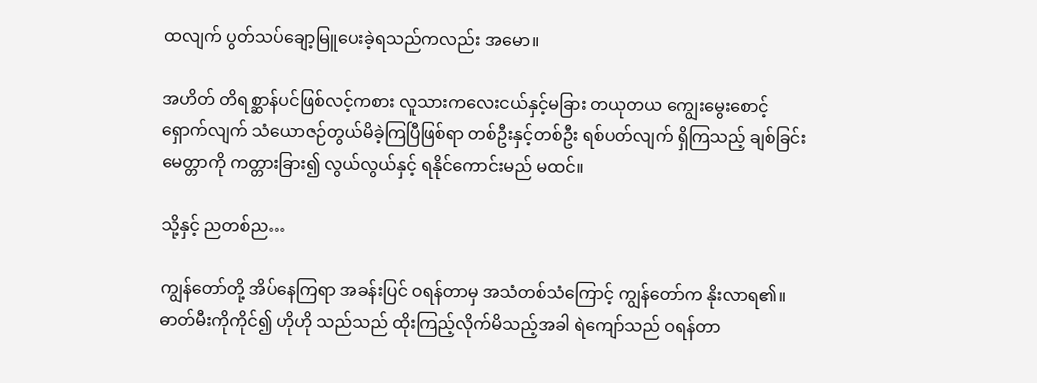ထလျက် ပွတ်သပ်ချော့မြူပေးခဲ့ရသည်ကလည်း အမော။

အဟိတ် တိရစ္ဆာန်ပင်ဖြစ်လင့်ကစား လူသားကလေးငယ်နှင့်မခြား တယုတယ ကျွေးမွေးစောင့်ရှောက်လျက် သံယောဇဉ်တွယ်မိခဲ့ကြပြီဖြစ်ရာ တစ်ဦးနှင့်တစ်ဦး ရစ်ပတ်လျက် ရှိကြသည့် ချစ်ခြင်းမေတ္တာကို ကတ္တားခြား၍ လွယ်လွယ်နှင့် ရနိုင်ကောင်းမည် မထင်။

သို့နှင့် ညတစ်ည…

ကျွန်တော်တို့ အိပ်နေကြရာ အခန်းပြင် ဝရန်တာမှ အသံတစ်သံကြောင့် ကျွန်တော်က နိုးလာရ၏။ ဓာတ်မီးကိုကိုင်၍ ဟိုဟို သည်သည် ထိုးကြည့်လိုက်မိသည့်အခါ ရဲကျော်သည် ဝရန်တာ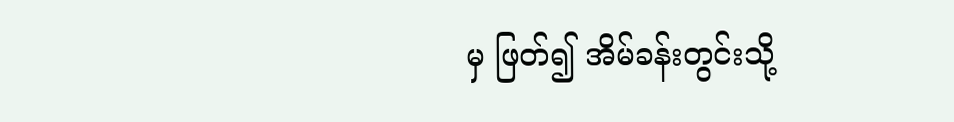မှ ဖြတ်၍ အိမ်ခန်းတွင်းသို့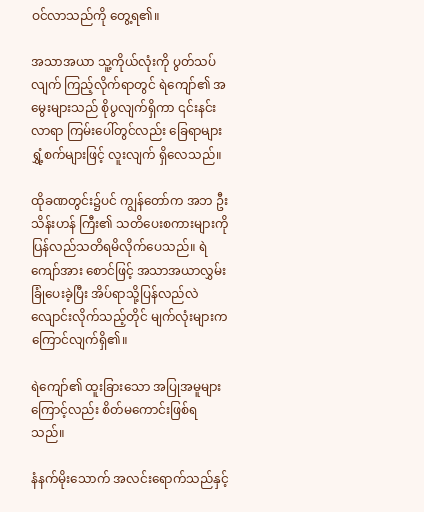ဝင်လာသည်ကို တွေ့ရ၏။

အသာအယာ သူ့ကိုယ်လုံးကို ပွတ်သပ်လျက် ကြည့်လိုက်ရာတွင် ရဲကျော်၏ အမွေးများသည် စိုပွလျက်ရှိကာ ၎င်းနင်းလာရာ ကြမ်းပေါ်တွင်လည်း ခြေရာများ ရွှံ့စက်များဖြင့် လူးလျက် ရှိလေသည်။

ထိုခဏတွင်း၌ပင် ကျွန်တော်က အဘ ဦးသိန်းဟန် ကြီး၏ သတိပေးစကားများကို ပြန်လည်သတိရမိလိုက်ပေသည်။ ရဲကျော်အား စောင်ဖြင့် အသာအယာလွှမ်းခြုံပေးခဲ့ပြီး အိပ်ရာသို့ပြန်လည်လဲလျောင်းလိုက်သည့်တိုင် မျက်လုံးများက ကြောင်လျက်ရှိ၏။

ရဲကျော်၏ ထူးခြားသော အပြုအမူများကြောင့်လည်း စိတ်မကောင်းဖြစ်ရသည်။

နံနက်မိုးသောက် အလင်းရောက်သည်နှင့်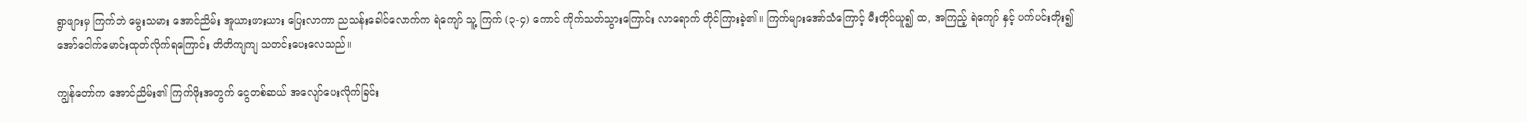ရွာဖျားမှ ကြက်ဘဲ မွေးသမား အောင်ညိမ်း အူယားဖားယား ပြေးလာကာ ညသန်းခေါင်လောက်က ရဲကျော် သူ့ ကြက် (၃-၄) ကောင် ကိုက်သတ်သွားကြောင်း လာရောက် တိုင်ကြားခဲ့၏။ ကြက်များအော်သံကြောင့် မီးတိုင်ယူ၍ ထ, အကြည့် ရဲကျော် နှင့် ပက်ပင်းတိုး၍ အော်ငေါက်မောင်းထုတ်လိုက်ရကြောင်း တိတိကျကျ သတင်းပေးလေသည်။

ကျွန်တော်က အောင်ညိမ်း၏ ကြက်ဖိုးအတွက် ငွေတစ်ဆယ် အလျော်ပေးလိုက်ခြင်း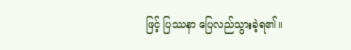ဖြင့် ပြဿနာ ပြေလည်သွားခဲ့ရ၏။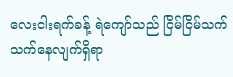လေးငါးရက်ခန့် ရဲကျော်သည် ငြိမ်ငြိမ်သက်သက်နေလျက်ရှိရာ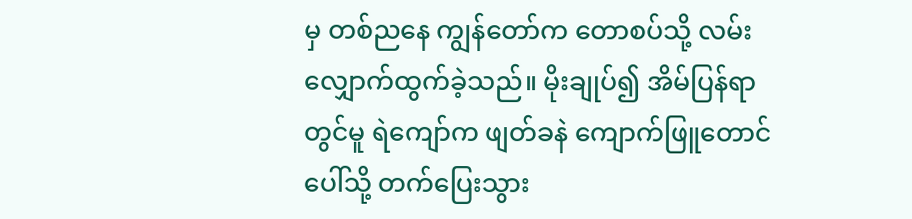မှ တစ်ညနေ ကျွန်တော်က တောစပ်သို့ လမ်းလျှောက်ထွက်ခဲ့သည်။ မိုးချုပ်၍ အိမ်ပြန်ရာတွင်မူ ရဲကျော်က ဖျတ်ခနဲ ကျောက်ဖြူတောင်ပေါ်သို့ တက်ပြေးသွား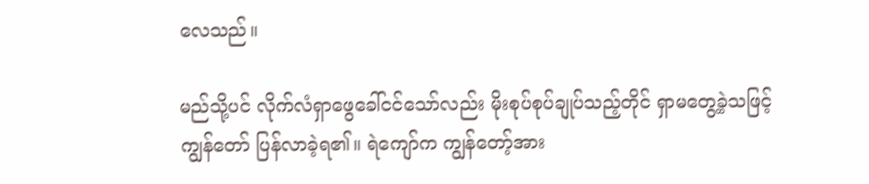လေသည်။

မည်သို့ပင် လိုက်လံရှာဖွေခေါ်ငင်သော်လည်း မိုးစုပ်စုပ်ချုပ်သည့်တိုင် ရှာမတွေ့ခဲ့သဖြင့် ကျွန်တော် ပြန်လာခဲ့ရ၏။ ရဲကျော်က ကျွန်တော့်အား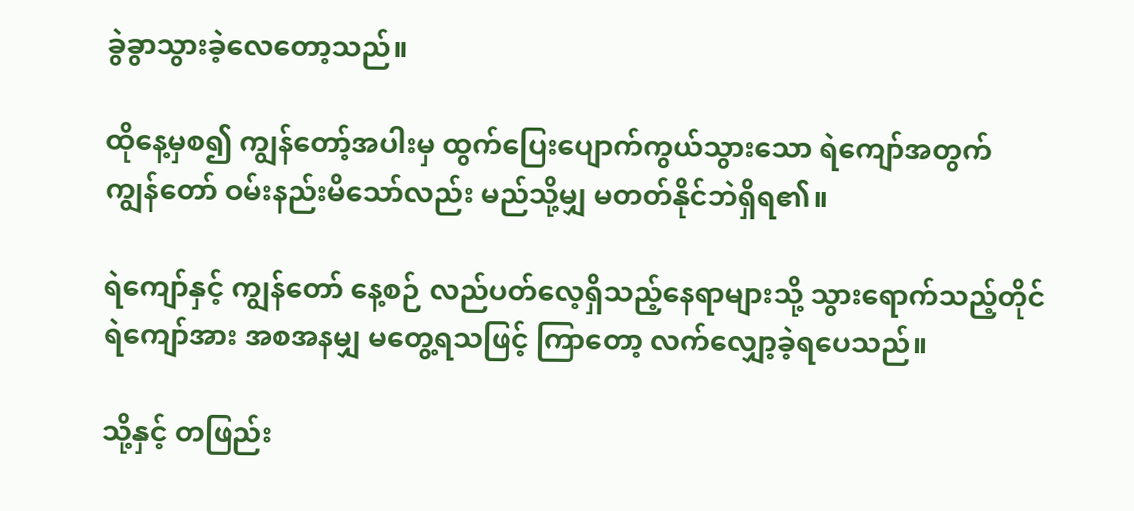ခွဲခွာသွားခဲ့လေတော့သည်။

ထိုနေ့မှစ၍ ကျွန်တော့်အပါးမှ ထွက်ပြေးပျောက်ကွယ်သွားသော ရဲကျော်အတွက် ကျွန်တော် ဝမ်းနည်းမိသော်လည်း မည်သို့မျှ မတတ်နိုင်ဘဲရှိရ၏။

ရဲကျော်နှင့် ကျွန်တော် နေ့စဉ် လည်ပတ်လေ့ရှိသည့်နေရာများသို့ သွားရောက်သည့်တိုင် ရဲကျော်အား အစအနမျှ မတွေ့ရသဖြင့် ကြာတော့ လက်လျှော့ခဲ့ရပေသည်။

သို့နှင့် တဖြည်း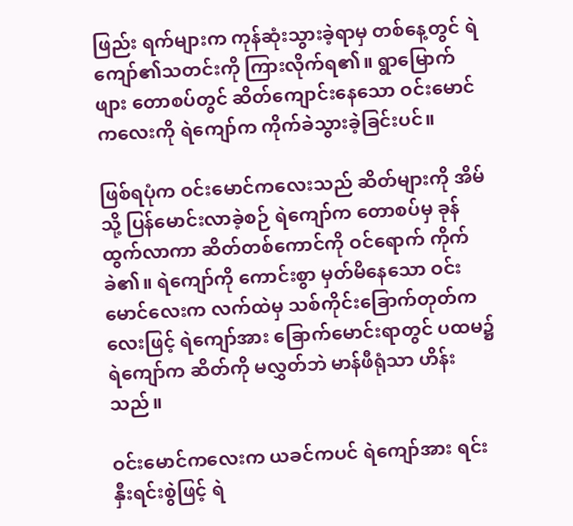ဖြည်း ရက်များက ကုန်ဆုံးသွားခဲ့ရာမှ တစ်နေ့တွင် ရဲကျော်၏သတင်းကို ကြားလိုက်ရ၏။ ရွာမြောက်ဖျား တောစပ်တွင် ဆိတ်ကျောင်းနေသော ဝင်းမောင်ကလေးကို ရဲကျော်က ကိုက်ခဲသွားခဲ့ခြင်းပင်။

ဖြစ်ရပုံက ဝင်းမောင်ကလေးသည် ဆိတ်များကို အိမ်သို့ ပြန်မောင်းလာခဲ့စဉ် ရဲကျော်က တောစပ်မှ ခုန်ထွက်လာကာ ဆိတ်တစ်ကောင်ကို ဝင်ရောက် ကိုက်ခဲ၏။ ရဲကျော်ကို ကောင်းစွာ မှတ်မိနေသော ဝင်းမောင်လေးက လက်ထဲမှ သစ်ကိုင်းခြောက်တုတ်ကလေးဖြင့် ရဲကျော်အား ခြောက်မောင်းရာတွင် ပထမ၌ ရဲကျော်က ဆိတ်ကို မလွှတ်ဘဲ မာန်ဖီရုံသာ ဟိန်းသည်။

ဝင်းမောင်ကလေးက ယခင်ကပင် ရဲကျော်အား ရင်းနှီးရင်းစွဲဖြင့် ရဲ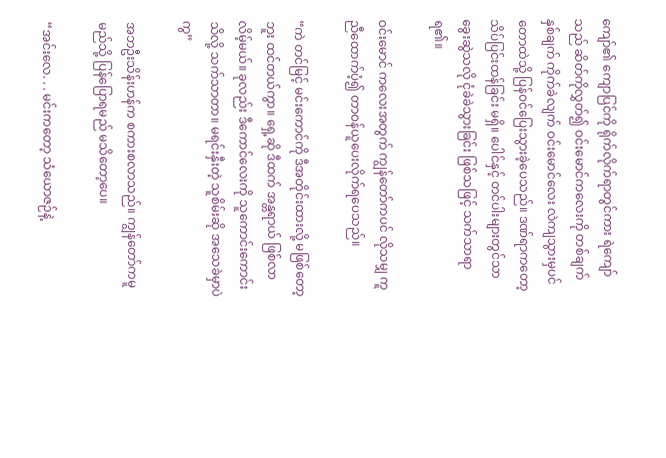ကျော်၏ ကျောပြင်ကို ရိုက်လိုက်ရာတွင်ကား ရဲကျော်သည် ဆိတ်ကိုလွှတ်၍ ဝင်းမောင်ကလေးကို တစ်ချက် နှစ်ချက် ကိုက်ခဲလျက် ဝင်းမောင်လေး လဲကျသွားမှပင် တောထဲသို့ ပြန်ဝင်ပြေးသွားခဲ့ပေသည်။ ဒဏ်ရာကတော့ သိပ်ပြင်းထန်ခြင်း မရှိ။ ပေါင်နှင့် တင်ပါးများတွင်သာ ခွေးဆွဲသလို ငုံခဲခဲသွားခြင်း ဖြစ်သဖြင့် သက်သာရာရ၏။

ဝင်းမောင် ကလေးအတွက် ကျွန်တော်ကပင် လိုသမျှ ကူညီထောက်ပံ့၍ တာဝန်ယူပေးလိုက်ရပေသည်။

“ကဲ တင်မြင့် မင်းကောင်ကို ဒီအတိုင်းထားလို့ မဖြစ်တော့ဘူး ထင်တယ်ကွာ။ ရှေ့ဆို ဒီထက် အန္တရာယ် ဖြစ်လာလိမ့်မယ်။ ခုလည်း ဒီကောင်လေးကို သူကောင်းကောင်းသိလို့ သက်သာတာ။ မရင်းနှီးတဲ့ သူစိမ်းဆို အသေခဲမှာပဲကွ”

အဘဦးသိန်းဟန်က စကားစလာသည်။ ကျွန်တော်ကမူ မည်သို့ ပြန်ပြောရမည် မသိတော့ပေ။

“အင်းလေ. . . မင်းကတော့ သံယောဇဉ်နဲ့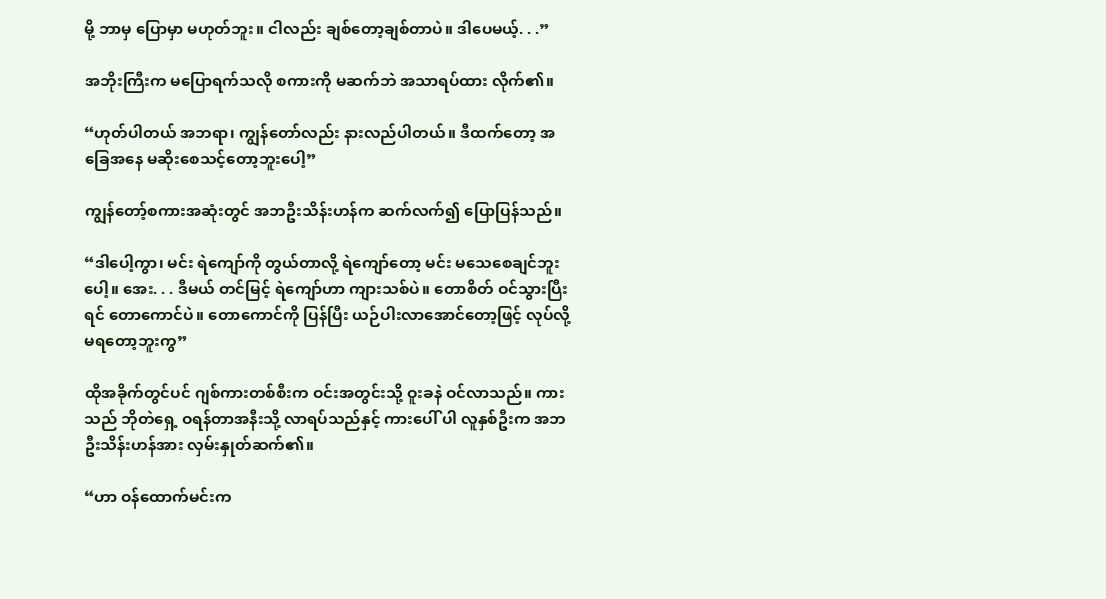မို့ ဘာမှ ပြောမှာ မဟုတ်ဘူး။ ငါလည်း ချစ်တော့ချစ်တာပဲ။ ဒါပေမယ့်. . .”

အဘိုးကြီးက မပြောရက်သလို စကားကို မဆက်ဘဲ အသာရပ်ထား လိုက်၏။

“ဟုတ်ပါတယ် အဘရာ၊ ကျွန်တော်လည်း နားလည်ပါတယ်။ ဒီထက်တော့ အခြေအနေ မဆိုးစေသင့်တော့ဘူးပေါ့”

ကျွန်တော့်စကားအဆုံးတွင် အဘဦးသိန်းဟန်က ဆက်လက်၍ ပြောပြန်သည်။

“ဒါပေါ့ကွာ၊ မင်း ရဲကျော်ကို တွယ်တာလို့ ရဲကျော်တော့ မင်း မသေစေချင်ဘူးပေါ့။ အေး. . . ဒီမယ် တင်မြင့် ရဲကျော်ဟာ ကျားသစ်ပဲ။ တောစိတ် ဝင်သွားပြီးရင် တောကောင်ပဲ။ တောကောင်ကို ပြန်ပြီး ယဉ်ပါးလာအောင်တော့ဖြင့် လုပ်လို့ မရတော့ဘူးကွ”

ထိုအခိုက်တွင်ပင် ဂျစ်ကားတစ်စီးက ဝင်းအတွင်းသို့ ဝူးခနဲ ဝင်လာသည်။ ကားသည် ဘိုတဲရှေ့ ဝရန်တာအနီးသို့ လာရပ်သည်နှင့် ကားပေါ် ပါ လူနှစ်ဦးက အဘ ဦးသိန်းဟန်အား လှမ်းနှုတ်ဆက်၏။

“ဟာ ဝန်ထောက်မင်းက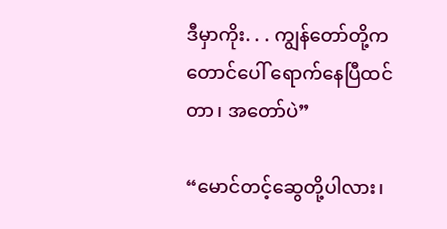ဒီမှာကိုး. . . ကျွန်တော်တို့က တောင်ပေါ် ရောက်နေပြီထင်တာ၊ အတော်ပဲ”

“မောင်တင့်ဆွေတို့ပါလား၊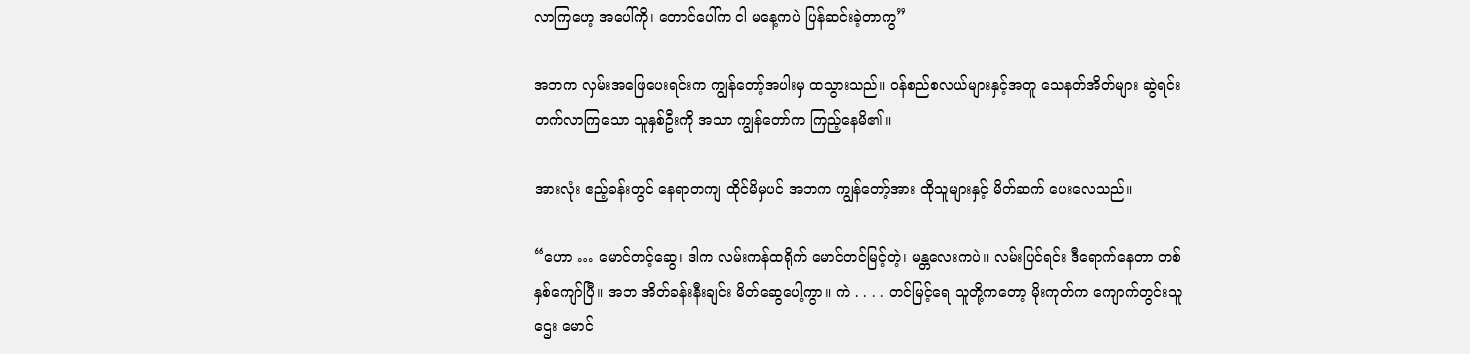လာကြဟေ့ အပေါ်ကို၊ တောင်ပေါ်က ငါ မနေ့ကပဲ ပြန်ဆင်းခဲ့တာကွ”

အဘက လှမ်းအဖြေပေးရင်းက ကျွန်တော့်အပါးမှ ထသွားသည်။ ဝန်စည်စလယ်များနှင့်အတူ သေနတ်အိတ်များ ဆွဲရင်း တက်လာကြသော သူနှစ်ဦးကို အသာ ကျွန်တော်က ကြည့်နေမိ၏။

အားလုံး ဧည့်ခန်းတွင် နေရာတကျ ထိုင်မိမှပင် အဘက ကျွန်တော့်အား ထိုသူများနှင့် မိတ်ဆက် ပေးလေသည်။

“ဟော … မောင်တင့်ဆွေ၊ ဒါက လမ်းကန်ထရိုက် မောင်တင်မြင့်တဲ့၊ မန္တလေးကပဲ။ လမ်းပြင်ရင်း ဒီရောက်နေတာ တစ်နှစ်ကျော်ပြီ။ အဘ အိတ်ခန်းနီးချင်း မိတ်ဆွေပေါ့ကွာ။ ကဲ . . . . တင်မြင့်ရေ သူတို့ကတော့ မိုးကုတ်က ကျောက်တွင်းသူဌေး မောင်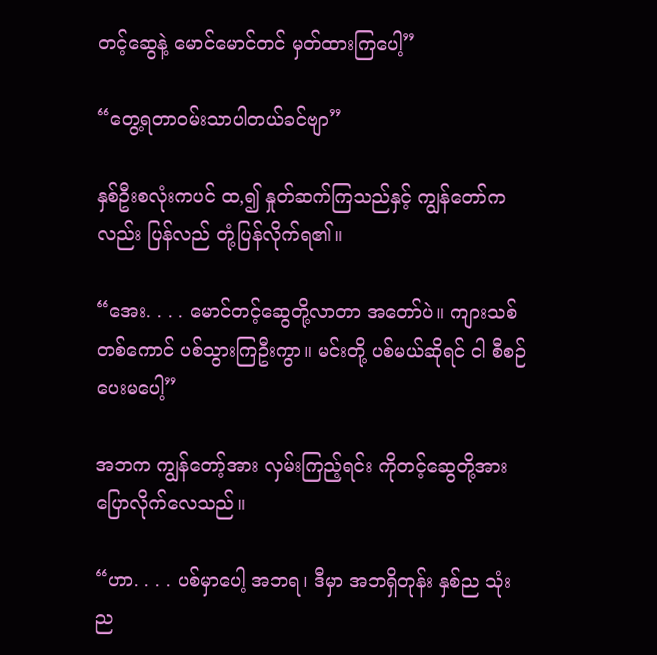တင့်ဆွေနဲ့ မောင်မောင်တင် မှတ်ထားကြပေါ့”

“တွေ့ရတာဝမ်းသာပါတယ်ခင်ဗျာ”

နှစ်ဦးစလုံးကပင် ထ,၍ နှုတ်ဆက်ကြသည်နှင့် ကျွန်တော်ကလည်း ပြန်လည် တုံ့ပြန်လိုက်ရ၏။

“အေး. . . . မောင်တင့်ဆွေတို့လာတာ အတော်ပဲ။ ကျားသစ်တစ်ကောင် ပစ်သွားကြဦးကွာ။ မင်းတို့ ပစ်မယ်ဆိုရင် ငါ စီစဉ်ပေးမပေါ့”

အဘက ကျွန်တော့်အား လှမ်းကြည့်ရင်း ကိုတင့်ဆွေတို့အား ပြောလိုက်လေသည်။

“ဟာ. . . . ပစ်မှာပေါ့ အဘရ၊ ဒီမှာ အဘရှိတုန်း နှစ်ည သုံးည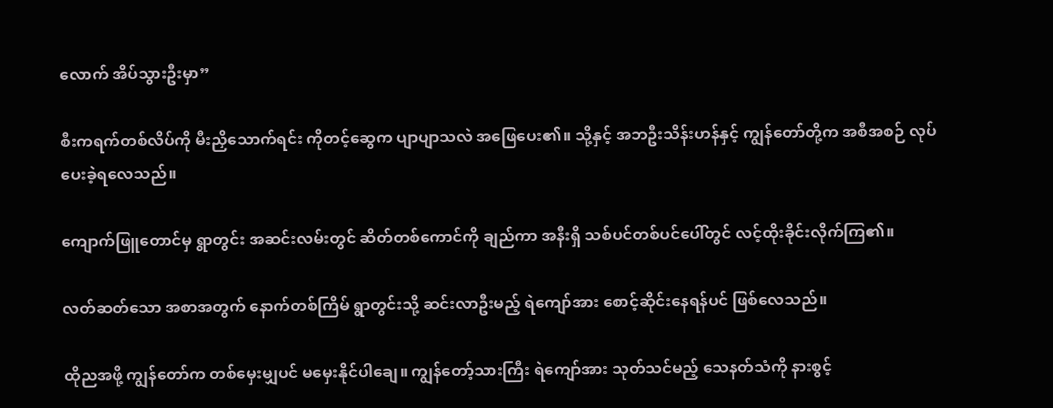လောက် အိပ်သွားဦးမှာ”

စီးကရက်တစ်လိပ်ကို မီးညှိသောက်ရင်း ကိုတင့်ဆွေက ပျာပျာသလဲ အဖြေပေး၏။ သို့နှင့် အဘဦးသိန်းဟန်နှင့် ကျွန်တော်တို့က အစီအစဉ် လုပ်ပေးခဲ့ရလေသည်။

ကျောက်ဖြူတောင်မှ ရွာတွင်း အဆင်းလမ်းတွင် ဆိတ်တစ်ကောင်ကို ချည်ကာ အနီးရှိ သစ်ပင်တစ်ပင်ပေါ်တွင် လင့်ထိုးခိုင်းလိုက်ကြ၏။

လတ်ဆတ်သော အစာအတွက် နောက်တစ်ကြိမ် ရွာတွင်းသို့ ဆင်းလာဦးမည့် ရဲကျော်အား စောင့်ဆိုင်းနေရန်ပင် ဖြစ်လေသည်။

ထိုညအဖို့ ကျွန်တော်က တစ်မှေးမျှပင် မမှေးနိုင်ပါချေ။ ကျွန်တော့်သားကြီး ရဲကျော်အား သုတ်သင်မည့် သေနတ်သံကို နားစွင့်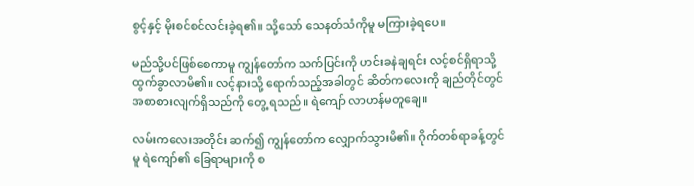စွင့်နှင့် မိုးစင်စင်လင်းခဲ့ရ၏။ သို့သော် သေနတ်သံကိုမူ မကြားခဲ့ရပေ။

မည်သို့ပင်ဖြစ်စေကာမူ ကျွန်တော်က သက်ပြင်းကို ဟင်းခနဲချရင်း လင့်စင်ရှိရာသို့ ထွက်ခွာလာမိ၏။ လင့်နားသို့ ရောက်သည့်အခါတွင် ဆိတ်ကလေးကို ချည်တိုင်တွင် အစာစားလျက်ရှိသည်ကို တွေ့ ရသည်။ ရဲကျော် လာဟန်မတူချေ။

လမ်းကလေးအတိုင်း ဆက်၍ ကျွန်တော်က လျှောက်သွားမိ၏။ ဂိုက်တစ်ရာခန့်တွင်မူ ရဲကျော်၏ ခြေရာများကို စ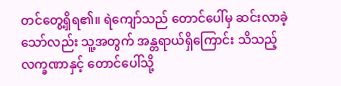တင်တွေ့ရှိရ၏။ ရဲကျော်သည် တောင်ပေါ်မှ ဆင်းလာခဲ့သော်လည်း သူ့အတွက် အန္တရာယ်ရှိကြောင်း သိသည့်လက္ခဏာနှင့် တောင်ပေါ်သို့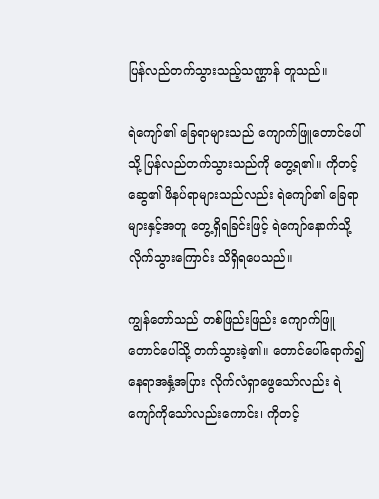ပြန်လည်တက်သွားသည့်သဏ္ဌာန် တူသည်။

ရဲကျော်၏ ခြေရာများသည် ကျောက်ဖြူတောင်ပေါ်သို့ ပြန်လည်တက်သွားသည်ကို တွေ့ရ၏။ ကိုတင့်ဆွေ၏ ဖိနပ်ရာများသည်လည်း ရဲကျော်၏ ခြေရာများနှင့်အတူ တွေ့ရှိရခြင်းဖြင့် ရဲကျော်နောက်သို့ လိုက်သွားကြောင်း သိရှိရပေသည်။

ကျွန်တော်သည် တစ်ဖြည်းဖြည်း ကျောက်ဖြူတောင်ပေါ်သို့ တက်သွားခဲ့၏။ တောင်ပေါ်ရောက်၍ နေရာအနှံ့အပြား လိုက်လံရှာဖွေသော်လည်း ရဲကျော်ကိုသော်လည်းကောင်း၊ ကိုတင့်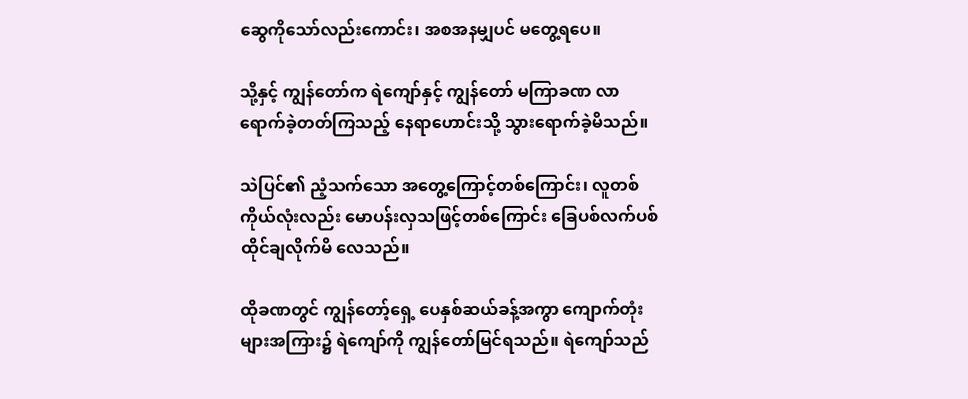ဆွေကိုသော်လည်းကောင်း၊ အစအနမျှပင် မတွေ့ရပေ။

သို့နှင့် ကျွန်တော်က ရဲကျော်နှင့် ကျွန်တော် မကြာခဏ လာရောက်ခဲ့တတ်ကြသည့် နေရာဟောင်းသို့ သွားရောက်ခဲ့မိသည်။

သဲပြင်၏ ညံ့သက်သော အတွေ့ကြောင့်တစ်ကြောင်း၊ လူတစ်ကိုယ်လုံးလည်း မောပန်းလှသဖြင့်တစ်ကြောင်း ခြေပစ်လက်ပစ် ထိုင်ချလိုက်မိ လေသည်။

ထိုခဏတွင် ကျွန်တော့်ရှေ့ ပေနှစ်ဆယ်ခန့်အကွာ ကျောက်တုံးများအကြား၌ ရဲကျော်ကို ကျွန်တော်မြင်ရသည်။ ရဲကျော်သည်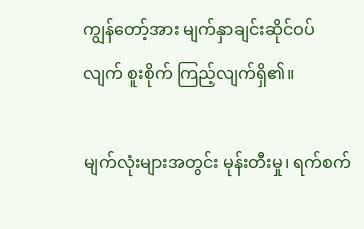ကျွန်တော့်အား မျက်နှာချင်းဆိုင်ဝပ်လျက် စူးစိုက် ကြည့်လျက်ရှိ၏။

မျက်လုံးများအတွင်း မုန်းတီးမှု၊ ရက်စက်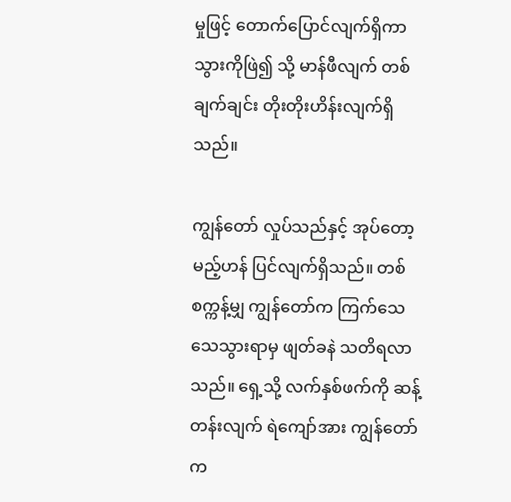မှုဖြင့် တောက်ပြောင်လျက်ရှိကာ သွားကိုဖြဲ၍ သို့ မာန်ဖီလျက် တစ်ချက်ချင်း တိုးတိုးဟိန်းလျက်ရှိသည်။

ကျွန်တော် လှုပ်သည်နှင့် အုပ်တော့မည့်ဟန် ပြင်လျက်ရှိသည်။ တစ်စက္ကန့်မျှ ကျွန်တော်က ကြက်သေသေသွားရာမှ ဖျတ်ခနဲ သတိရလာသည်။ ရှေ့သို့ လက်နှစ်ဖက်ကို ဆန့်တန်းလျက် ရဲကျော်အား ကျွန်တော်က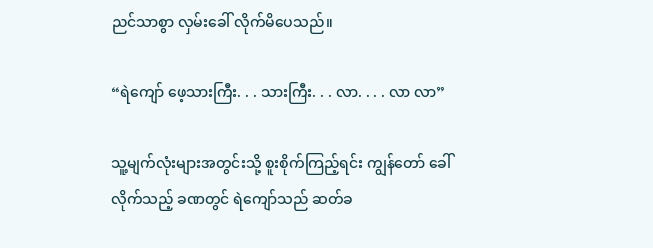ညင်သာစွာ လှမ်းခေါ် လိုက်မိပေသည်။

“ရဲကျော် ဖေ့သားကြီး. . . သားကြီး. . . လာ. . . . လာ လာ”

သူ့မျက်လုံးများအတွင်းသို့ စူးစိုက်ကြည့်ရင်း ကျွန်တော် ခေါ်လိုက်သည့် ခဏတွင် ရဲကျော်သည် ဆတ်ခ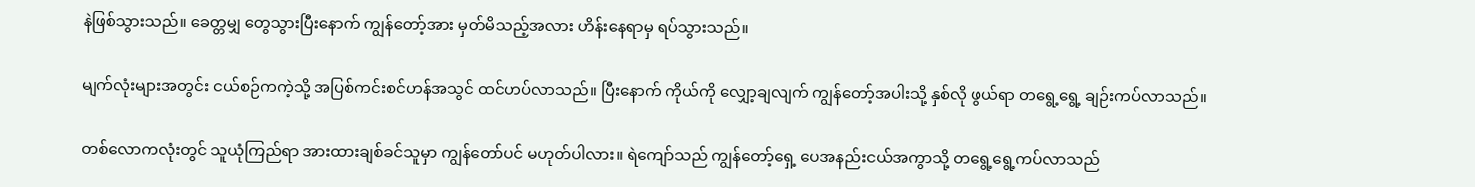နဲဖြစ်သွားသည်။ ခေတ္တမျှ တွေသွားပြီးနောက် ကျွန်တော့်အား မှတ်မိသည့်အလား ဟိန်းနေရာမှ ရပ်သွားသည်။

မျက်လုံးများအတွင်း ငယ်စဉ်ကကဲ့သို့ အပြစ်ကင်းစင်ဟန်အသွင် ထင်ဟပ်လာသည်။ ပြီးနောက် ကိုယ်ကို လျှော့ချလျက် ကျွန်တော့်အပါးသို့ နှစ်လို ဖွယ်ရာ တရွေ့ရွေ့ ချဉ်းကပ်လာသည်။

တစ်လောကလုံးတွင် သူယုံကြည်ရာ အားထားချစ်ခင်သူမှာ ကျွန်တော်ပင် မဟုတ်ပါလား။ ရဲကျော်သည် ကျွန်တော့်ရှေ့ ပေအနည်းငယ်အကွာသို့ တရွေ့ရွေ့ကပ်လာသည်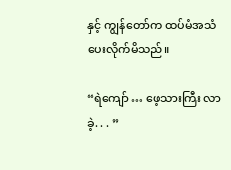နှင့် ကျွန်တော်က ထပ်မံအသံပေးလိုက်မိသည်။

“ရဲကျော် … ဖေ့သားကြီး လာခဲ့. . . ”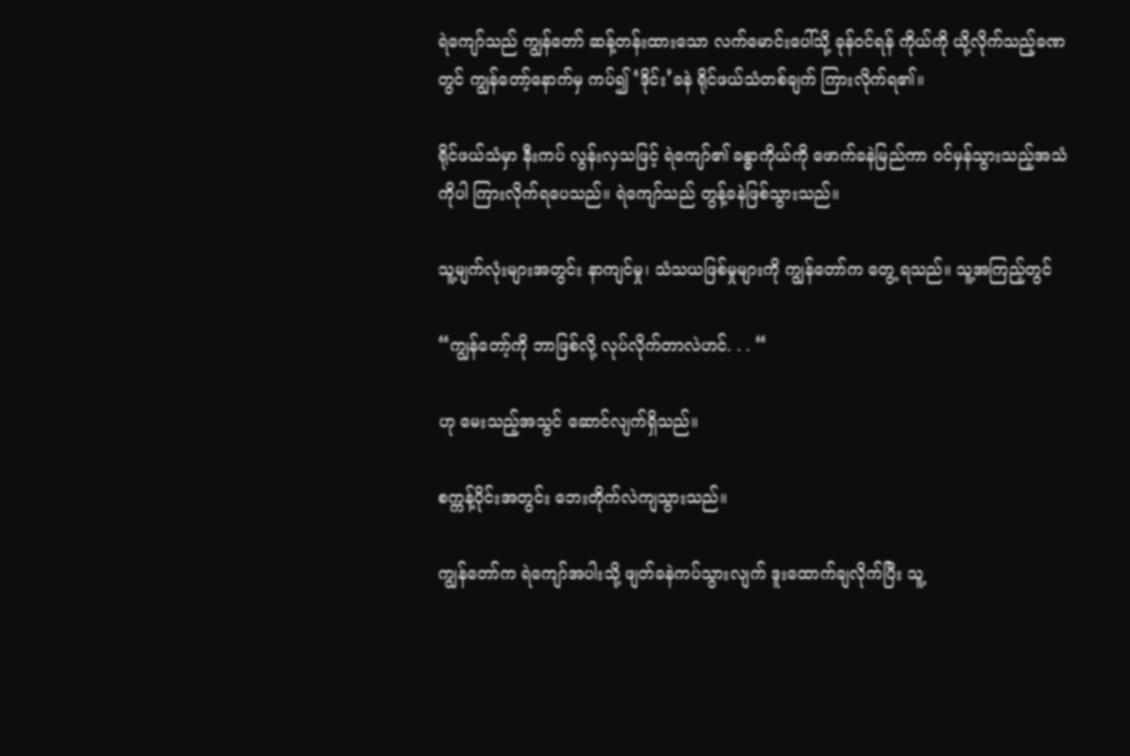ရဲကျော်သည် ကျွန်တော် ဆန့်တန်းထားသော လက်မောင်းပေါ်သို့ ခုန်ဝင်ရန် ကိုယ်ကို ယို့လိုက်သည့်ခဏတွင် ကျွန်တော့်နောက်မှ ကပ်၍ ‘ဒိုင်း’ခနဲ ရိုင်ဖယ်သံတစ်ချက် ကြားလိုက်ရ၏။

ရိုင်ဖယ်သံမှာ နီးကပ် လွန်းလှသဖြင့် ရဲကျော်၏ ခန္ဓာကိုယ်ကို ဖောက်ခနဲမြည်ကာ ဝင်မှန်သွားသည့်အသံကိုပါ ကြားလိုက်ရပေသည်။ ရဲကျော်သည် တွန့်ခနဲဖြစ်သွားသည်။

သူ့မျက်လုံးများအတွင်း နာကျင်မှု၊ သံသယဖြစ်မှုများကို ကျွန်တော်က တွေ့ ရသည်။ သူ့အကြည့်တွင်

“ကျွန်တော့်ကို ဘာဖြစ်လို့ လုပ်လိုက်တာလဲဟင်. . . “

ဟု မေးသည့်အသွင် ဆောင်လျက်ရှိသည်။

စက္ကန့်ပိုင်းအတွင်း ဘေးတိုက်လဲကျသွားသည်။

ကျွန်တော်က ရဲကျော်အပါးသို့ ဖျတ်ခနဲကပ်သွားလျက် ဒူးထောက်ချလိုက်ပြီး သူ့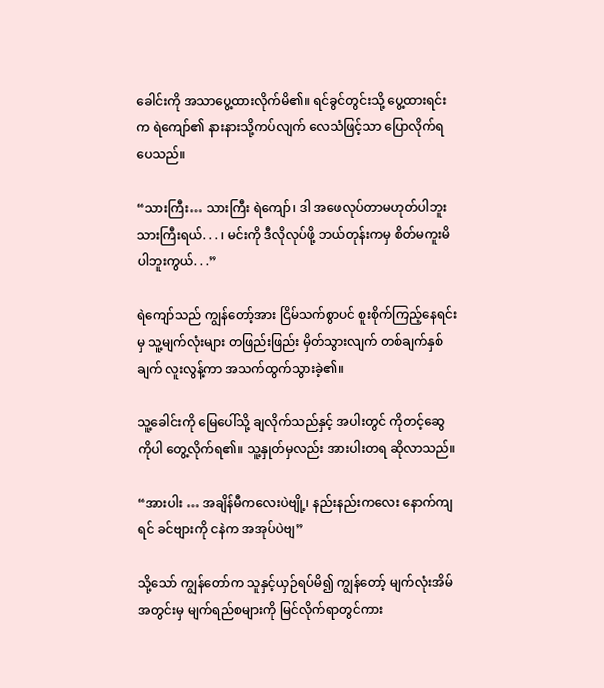ခေါင်းကို အသာပွေ့ထားလိုက်မိ၏။ ရင်ခွင်တွင်းသို့ ပွေ့ထားရင်းက ရဲကျော်၏ နားနားသို့ကပ်လျက် လေသံဖြင့်သာ ပြောလိုက်ရပေသည်။

“သားကြီး… သားကြီး ရဲကျော်၊ ဒါ အဖေလုပ်တာမဟုတ်ပါဘူး သားကြီးရယ်. . . ၊ မင်းကို ဒီလိုလုပ်ဖို့ ဘယ်တုန်းကမှ စိတ်မကူးမိပါဘူးကွယ်. . .”

ရဲကျော်သည် ကျွန်တော့်အား ငြိမ်သက်စွာပင် စူးစိုက်ကြည့်နေရင်းမှ သူ့မျက်လုံးများ တဖြည်းဖြည်း မှိတ်သွားလျက် တစ်ချက်နှစ်ချက် လူးလွန့်ကာ အသက်ထွက်သွားခဲ့၏။

သူ့ခေါင်းကို မြေပေါ်သို့ ချလိုက်သည်နှင့် အပါးတွင် ကိုတင့်ဆွေကိုပါ တွေ့လိုက်ရ၏။ သူ့နှုတ်မှလည်း အားပါးတရ ဆိုလာသည်။

“အားပါး … အချိန်မီကလေးပဲဗျို့၊ နည်းနည်းကလေး နောက်ကျရင် ခင်ဗျားကို ငနဲက အအုပ်ပဲဗျ”

သို့သော် ကျွန်တော်က သူနှင့်ယှဉ်ရပ်မိ၍ ကျွန်တော့် မျက်လုံးအိမ်အတွင်းမှ မျက်ရည်စများကို မြင်လိုက်ရာတွင်ကား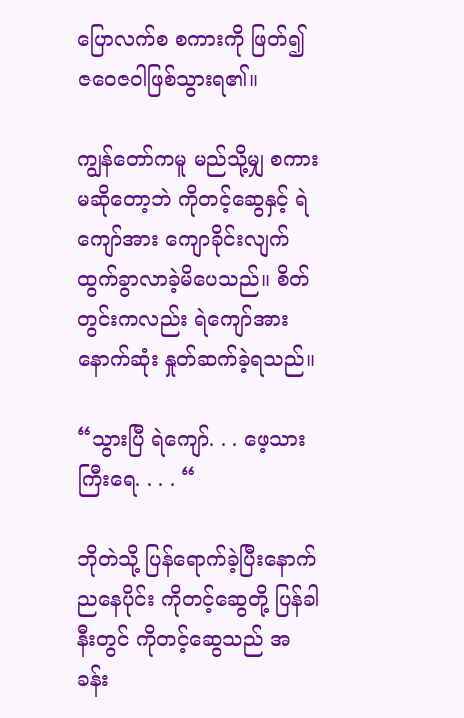ပြောလက်စ စကားကို ဖြတ်၍ ဇဝေဇဝါဖြစ်သွားရ၏။

ကျွန်တော်ကမူ မည်သို့မျှ စကားမဆိုတော့ဘဲ ကိုတင့်ဆွေနှင့် ရဲကျော်အား ကျောခိုင်းလျက် ထွက်ခွာလာခဲ့မိပေသည်။ စိတ်တွင်းကလည်း ရဲကျော်အား နောက်ဆုံး နှုတ်ဆက်ခဲ့ရသည်။

“သွားပြီ ရဲကျော်. . . ဖေ့သားကြီးရေ. . . . “

ဘိုတဲသို့ ပြန်ရောက်ခဲ့ပြီးနောက် ညနေပိုင်း ကိုတင့်ဆွေတို့ ပြန်ခါနီးတွင် ကိုတင့်ဆွေသည် အခန်း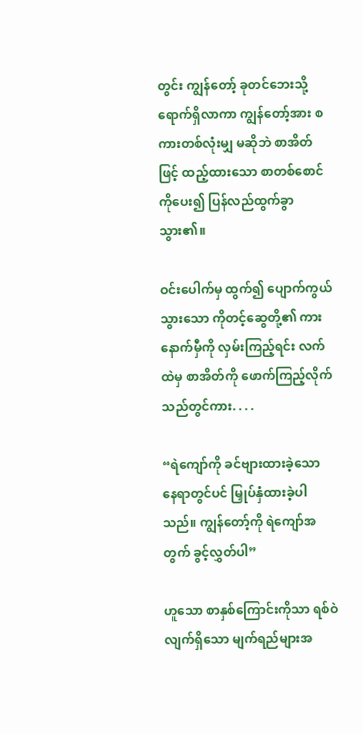တွင်း ကျွန်တော့် ခုတင်ဘေးသို့ ရောက်ရှိလာကာ ကျွန်တော့်အား စကားတစ်လုံးမျှ မဆိုဘဲ စာအိတ်ဖြင့် ထည့်ထားသော စာတစ်စောင်ကိုပေး၍ ပြန်လည်ထွက်ခွာသွား၏။

ဝင်းပေါက်မှ ထွက်၍ ပျောက်ကွယ်သွားသော ကိုတင့်ဆွေတို့၏ ကားနောက်မှီကို လှမ်းကြည့်ရင်း လက်ထဲမှ စာအိတ်ကို ဖောက်ကြည့်လိုက်သည်တွင်ကား. . . .

“ရဲကျော်ကို ခင်ဗျားထားခဲ့သော နေရာတွင်ပင် မြှုပ်နှံထားခဲ့ပါသည်။ ကျွန်တော့်ကို ရဲကျော်အတွက် ခွင့်လွှတ်ပါ”

ဟူသော စာနှစ်ကြောင်းကိုသာ ရစ်ဝဲလျက်ရှိသော မျက်ရည်များအ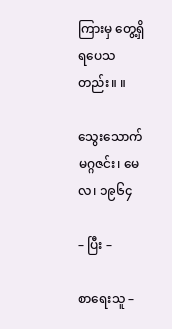ကြားမှ တွေ့ရှိရပေသတည်း။ ။

သွေးသောက်မဂ္ဂဇင်း၊ မေလ၊ ၁၉၆၄

– ပြီး –

စာရေးသူ –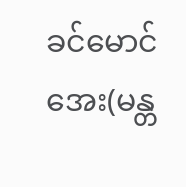ခင်မောင်အေး(မန္တ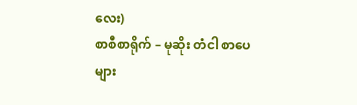လေး)
စာစီစာရိုက် – မုဆိုး တံငါ စာပေများ